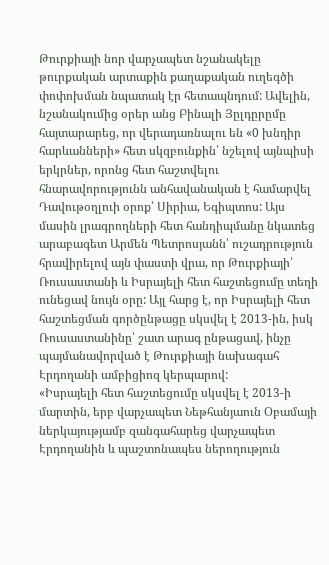Թուրքիայի նոր վարչապետ նշանակելը թուրքական արտաքին քաղաքական ուղեգծի փոփոխման նպատակ էր հետապնդում: Ավելին, նշանակումից օրեր անց Բինալի Յըլդըրըմը հայտարարեց, որ վերադառնալու են «0 խնդիր հարևանների» հետ սկզբունքին՝ նշելով այնպիսի երկրներ, որոնց հետ հաշտվելու հնարավորությունն անհավանական է համարվել Դավութօղլուի օրոք՝ Սիրիա, Եգիպտոս: Այս մասին լրագրողների հետ հանդիպմանը նկատեց արաբագետ Արմեն Պետրոսյանն՝ ուշադրություն հրավիրելով այն փաստի վրա, որ Թուրքիայի՝ Ռուսաստանի և Իսրայելի հետ հաշտեցումը տեղի ունեցավ նույն օրը: Այլ հարց է, որ Իսրայելի հետ հաշտեցման գործընթացը սկսվել է 2013-ին, իսկ Ռուսաստանինը՝ շատ արագ ընթացավ, ինչը պայմանավորված է Թուրքիայի նախագահ Էրդողանի ամբիցիոզ կերպարով:
«Իսրայելի հետ հաշտեցումը սկսվել է 2013-ի մարտին, երբ վարչապետ Նեթհանյաուն Օբամայի ներկայությամբ զանգահարեց վարչապետ Էրդողանին և պաշտոնապես ներողություն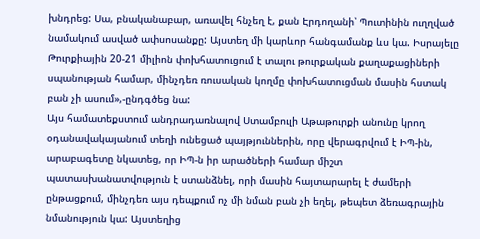խնդրեց: Սա, բնականաբար, առավել հնչեղ է, քան Էրդողանի՝ Պուտինին ուղղված նամակում ասված ափսոսանքը: Այստեղ մի կարևոր հանգամանք ևս կա. Իսրայելը Թուրքիային 20-21 միլիոն փոխհատուցում է տալու թուրքական քաղաքացիների սպանության համար, մինչդեռ ռուսական կողմը փոխհատուցման մասին հստակ բան չի ասում»,-ընդգծեց նա:
Այս համատեքստում անդրադառնալով Ստամբուլի Աթաթուրքի անունը կրող օդանավակայանում տեղի ունեցած պայթյուններին, որը վերագրվում է ԻՊ-ին, արաբագետը նկատեց, որ ԻՊ-ն իր արածների համար միշտ պատասխանատվություն է ստանձնել, որի մասին հայտարարել է ժամերի ընթացքում, մինչդեռ այս դեպքում ոչ մի նման բան չի եղել, թեպետ ձեռագրային նմանություն կա: Այստեղից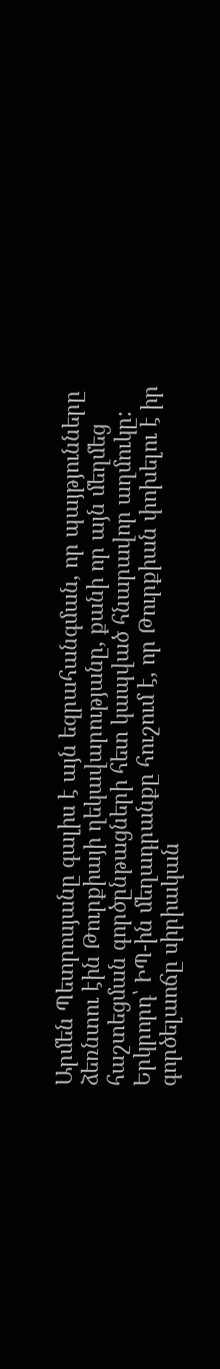Արմեն Պետրոսյանը գալիս է այն եզրահանգման, որ պայթյունները ձեռնտու էին Թուրքիայի ղեկավարությանը, քանի որ այն մեղմեց հաշտեցման գործընթացների հետ կապված հնարավոր աղմուկը: Երկրորդ՝ ԻՊ-ին մեղադրանքը հուշում է, որ Թուրքիան փոխելու է իր գործելաոճը սիրիական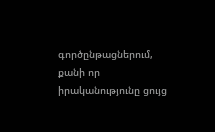գործընթացներում, քանի որ իրականությունը ցույց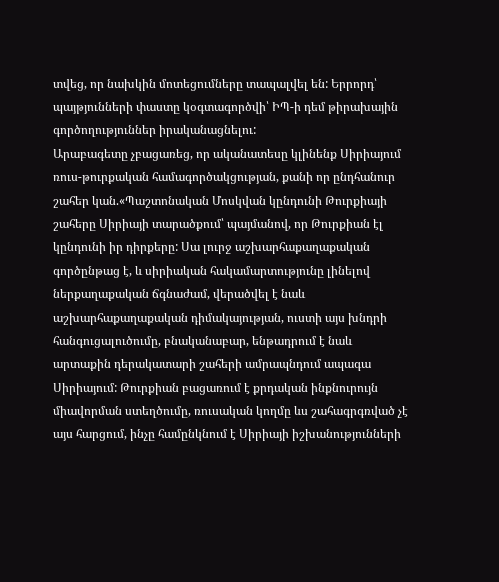տվեց, որ նախկին մոտեցումները տապալվել են: Երրորդ՝ պայթյունների փաստը կօգտագործվի՝ ԻՊ-ի դեմ թիրախային գործողություններ իրականացնելու:
Արաբագետը չբացառեց, որ ականատեսը կլինենք Սիրիայում ռուս-թուրքական համագործակցության, քանի որ ընդհանուր շահեր կան.«Պաշտոնական Մոսկվան կընդունի Թուրքիայի շահերը Սիրիայի տարածքում՝ պայմանով, որ Թուրքիան էլ կընդունի իր դիրքերը: Սա լուրջ աշխարհաքաղաքական գործընթաց է, և սիրիական հակամարտությունը լինելով ներքաղաքական ճգնաժամ, վերածվել է նաև աշխարհաքաղաքական դիմակայության, ուստի այս խնդրի հանգուցալուծումը, բնականաբար, ենթադրում է նաև արտաքին դերակատարի շահերի ամրապնդում ապագա Սիրիայում: Թուրքիան բացառում է քրդական ինքնուրույն միավորման ստեղծումը, ռուսական կողմը ևս շահագրգռված չէ այս հարցում, ինչը համընկնում է Սիրիայի իշխանությունների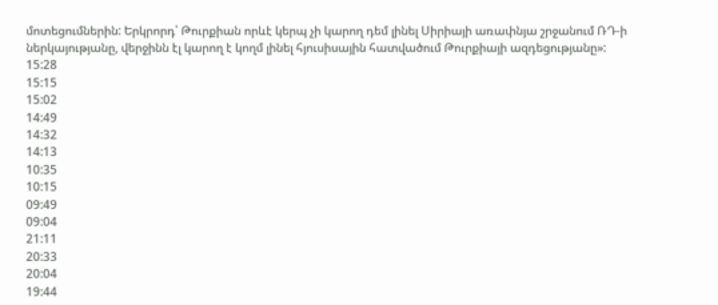մոտեցումներին: Երկրորդ՝ Թուրքիան որևէ կերպ չի կարող դեմ լինել Սիրիայի առափնյա շրջանում ՌԴ-ի ներկայությանը, վերջինն էլ կարող է կողմ լինել հյուսիսային հատվածում Թուրքիայի ազդեցությանը»:
15:28
15:15
15:02
14:49
14:32
14:13
10:35
10:15
09:49
09:04
21:11
20:33
20:04
19:44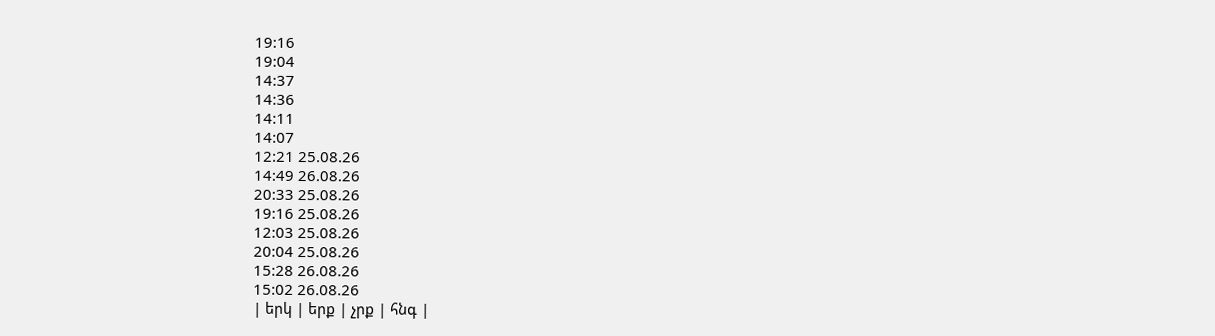19:16
19:04
14:37
14:36
14:11
14:07
12:21 25.08.26
14:49 26.08.26
20:33 25.08.26
19:16 25.08.26
12:03 25.08.26
20:04 25.08.26
15:28 26.08.26
15:02 26.08.26
| երկ | երք | չրք | հնգ |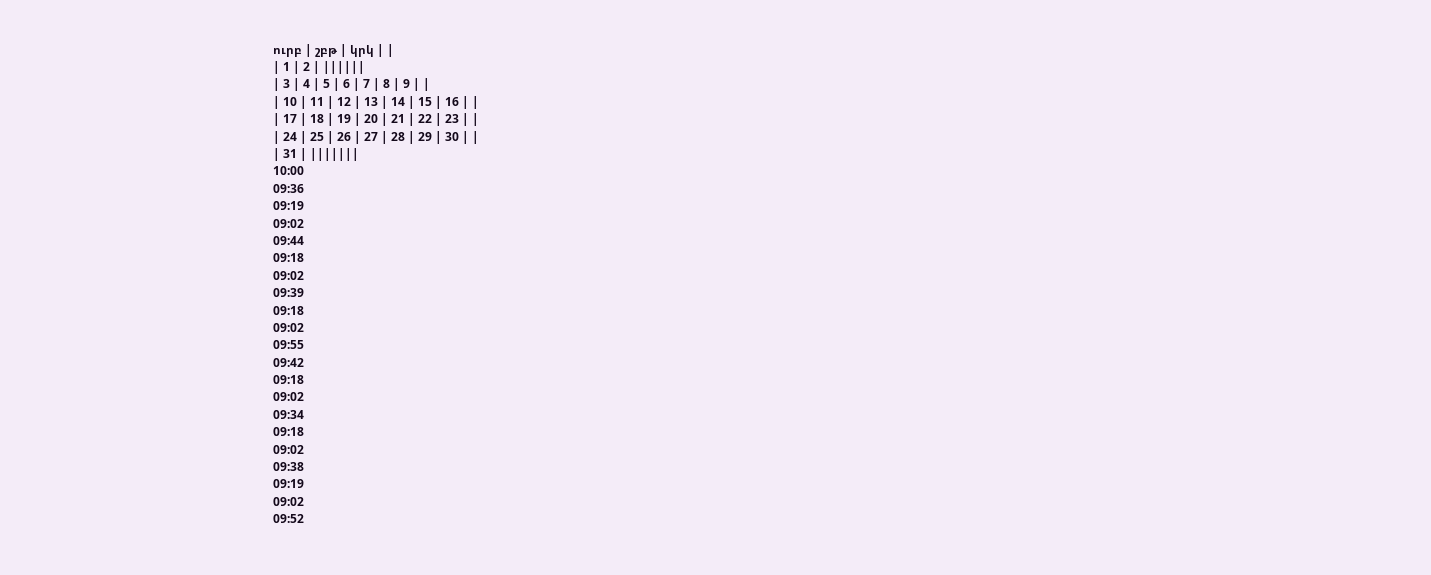ուրբ | շբթ | կրկ | |
| 1 | 2 | ||||||
| 3 | 4 | 5 | 6 | 7 | 8 | 9 | |
| 10 | 11 | 12 | 13 | 14 | 15 | 16 | |
| 17 | 18 | 19 | 20 | 21 | 22 | 23 | |
| 24 | 25 | 26 | 27 | 28 | 29 | 30 | |
| 31 | |||||||
10:00
09:36
09:19
09:02
09:44
09:18
09:02
09:39
09:18
09:02
09:55
09:42
09:18
09:02
09:34
09:18
09:02
09:38
09:19
09:02
09:52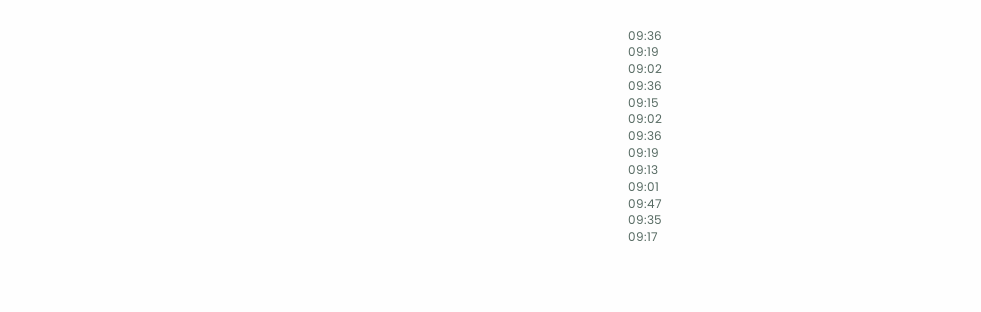09:36
09:19
09:02
09:36
09:15
09:02
09:36
09:19
09:13
09:01
09:47
09:35
09:17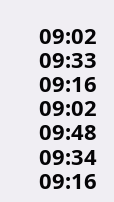09:02
09:33
09:16
09:02
09:48
09:34
09:16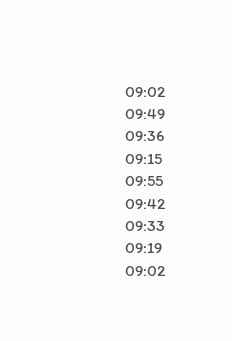09:02
09:49
09:36
09:15
09:55
09:42
09:33
09:19
09:02